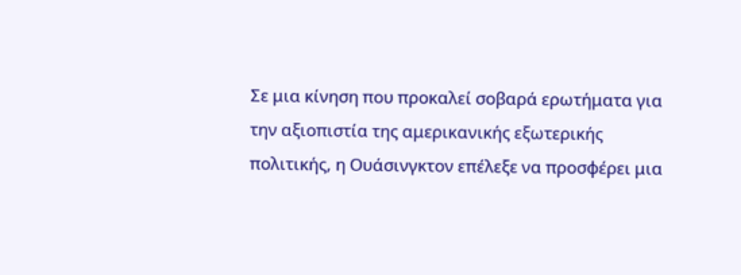Σε μια κίνηση που προκαλεί σοβαρά ερωτήματα για την αξιοπιστία της αμερικανικής εξωτερικής πολιτικής, η Ουάσινγκτον επέλεξε να προσφέρει μια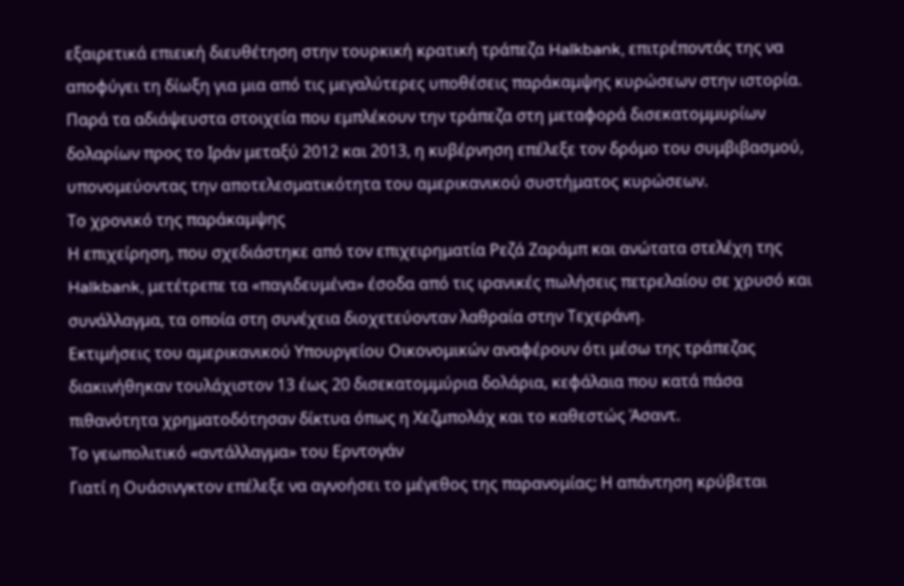εξαιρετικά επιεική διευθέτηση στην τουρκική κρατική τράπεζα Halkbank, επιτρέποντάς της να αποφύγει τη δίωξη για μια από τις μεγαλύτερες υποθέσεις παράκαμψης κυρώσεων στην ιστορία.
Παρά τα αδιάψευστα στοιχεία που εμπλέκουν την τράπεζα στη μεταφορά δισεκατομμυρίων δολαρίων προς το Ιράν μεταξύ 2012 και 2013, η κυβέρνηση επέλεξε τον δρόμο του συμβιβασμού, υπονομεύοντας την αποτελεσματικότητα του αμερικανικού συστήματος κυρώσεων.
Το χρονικό της παράκαμψης
Η επιχείρηση, που σχεδιάστηκε από τον επιχειρηματία Ρεζά Ζαράμπ και ανώτατα στελέχη της Halkbank, μετέτρεπε τα «παγιδευμένα» έσοδα από τις ιρανικές πωλήσεις πετρελαίου σε χρυσό και συνάλλαγμα, τα οποία στη συνέχεια διοχετεύονταν λαθραία στην Τεχεράνη.
Εκτιμήσεις του αμερικανικού Υπουργείου Οικονομικών αναφέρουν ότι μέσω της τράπεζας διακινήθηκαν τουλάχιστον 13 έως 20 δισεκατομμύρια δολάρια, κεφάλαια που κατά πάσα πιθανότητα χρηματοδότησαν δίκτυα όπως η Χεζμπολάχ και το καθεστώς Άσαντ.
Το γεωπολιτικό «αντάλλαγμα» του Ερντογάν
Γιατί η Ουάσινγκτον επέλεξε να αγνοήσει το μέγεθος της παρανομίας; Η απάντηση κρύβεται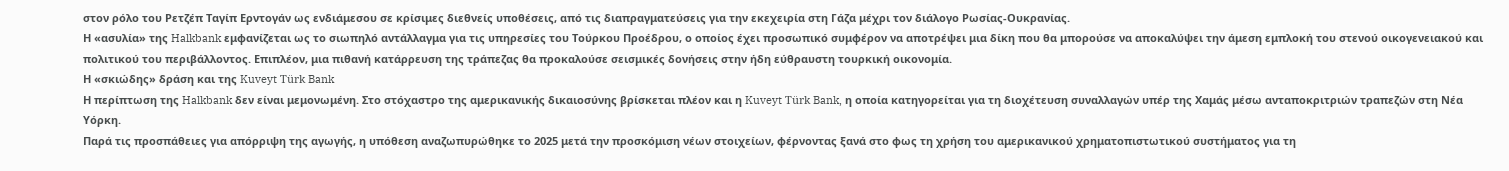στον ρόλο του Ρετζέπ Ταγίπ Ερντογάν ως ενδιάμεσου σε κρίσιμες διεθνείς υποθέσεις, από τις διαπραγματεύσεις για την εκεχειρία στη Γάζα μέχρι τον διάλογο Ρωσίας-Ουκρανίας.
Η «ασυλία» της Halkbank εμφανίζεται ως το σιωπηλό αντάλλαγμα για τις υπηρεσίες του Τούρκου Προέδρου, ο οποίος έχει προσωπικό συμφέρον να αποτρέψει μια δίκη που θα μπορούσε να αποκαλύψει την άμεση εμπλοκή του στενού οικογενειακού και πολιτικού του περιβάλλοντος. Επιπλέον, μια πιθανή κατάρρευση της τράπεζας θα προκαλούσε σεισμικές δονήσεις στην ήδη εύθραυστη τουρκική οικονομία.
Η «σκιώδης» δράση και της Kuveyt Türk Bank
Η περίπτωση της Halkbank δεν είναι μεμονωμένη. Στο στόχαστρο της αμερικανικής δικαιοσύνης βρίσκεται πλέον και η Kuveyt Türk Bank, η οποία κατηγορείται για τη διοχέτευση συναλλαγών υπέρ της Χαμάς μέσω ανταποκριτριών τραπεζών στη Νέα Υόρκη.
Παρά τις προσπάθειες για απόρριψη της αγωγής, η υπόθεση αναζωπυρώθηκε το 2025 μετά την προσκόμιση νέων στοιχείων, φέρνοντας ξανά στο φως τη χρήση του αμερικανικού χρηματοπιστωτικού συστήματος για τη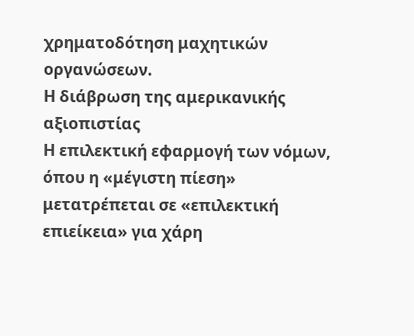χρηματοδότηση μαχητικών οργανώσεων.
Η διάβρωση της αμερικανικής αξιοπιστίας
Η επιλεκτική εφαρμογή των νόμων, όπου η «μέγιστη πίεση» μετατρέπεται σε «επιλεκτική επιείκεια» για χάρη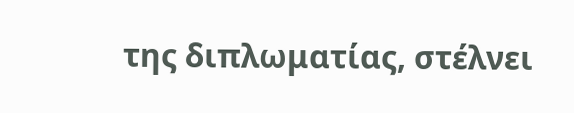της διπλωματίας, στέλνει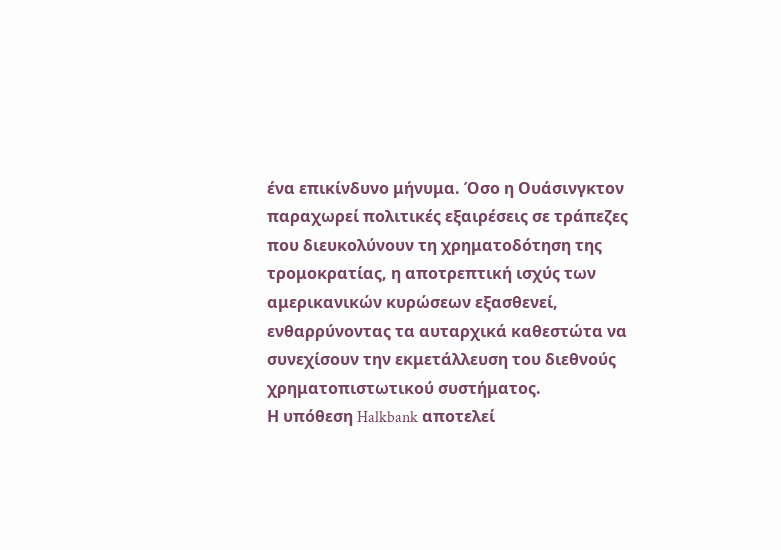ένα επικίνδυνο μήνυμα. Όσο η Ουάσινγκτον παραχωρεί πολιτικές εξαιρέσεις σε τράπεζες που διευκολύνουν τη χρηματοδότηση της τρομοκρατίας, η αποτρεπτική ισχύς των αμερικανικών κυρώσεων εξασθενεί, ενθαρρύνοντας τα αυταρχικά καθεστώτα να συνεχίσουν την εκμετάλλευση του διεθνούς χρηματοπιστωτικού συστήματος.
Η υπόθεση Halkbank αποτελεί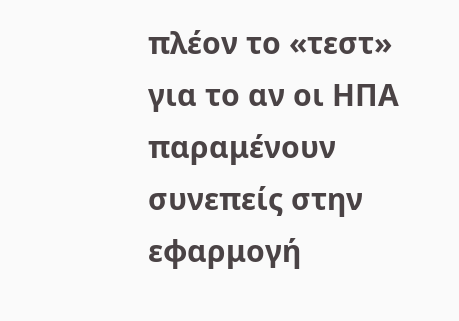πλέον το «τεστ» για το αν οι ΗΠΑ παραμένουν συνεπείς στην εφαρμογή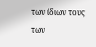των ίδιων τους των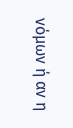νόμων ή αν η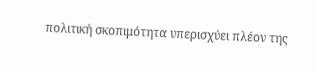πολιτική σκοπιμότητα υπερισχύει πλέον της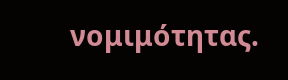νομιμότητας.